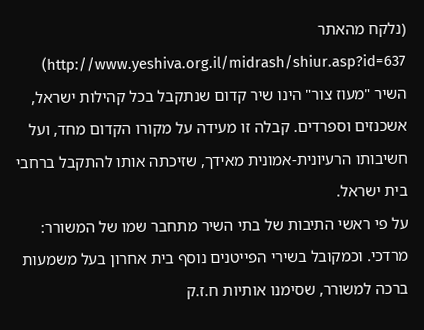(נלקח מהאתר http://www.yeshiva.org.il/midrash/shiur.asp?id=637)
השיר "מעוז צור" הינו שיר קדום שנתקבל בכל קהילות ישראל, אשכנזים וספרדים. קבלה זו מעידה על מקורו הקדום מחד, ועל חשיבותו הרעיונית-אמונית מאידך, שזיכתה אותו להתקבל ברחבי בית ישראל.
על פי ראשי התיבות של בתי השיר מתחבר שמו של המשורר: מרדכי. וכמקובל בשירי הפייטנים נוסף בית אחרון בעל משמעות ברכה למשורר, שסימנו אותיות ח.ז.ק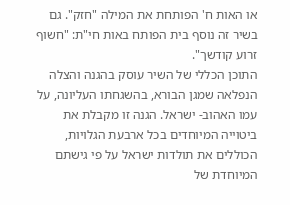או האות ח' הפותחת את המילה "חזק". גם בשיר זה נוסף בית הפותח באות חי"ת: "חשוף זרוע קודשך".
התוכן הכללי של השיר עוסק בהגנה והצלה הנפלאה שמגן הבורא, בהשגחתו העליונה, על עמו האהוב- ישראל. הגנה זו מקבלת את ביטוייה המיוחדים בכל ארבעת הגלויות, הכוללים את תולדות ישראל על פי גישתם המיוחדת של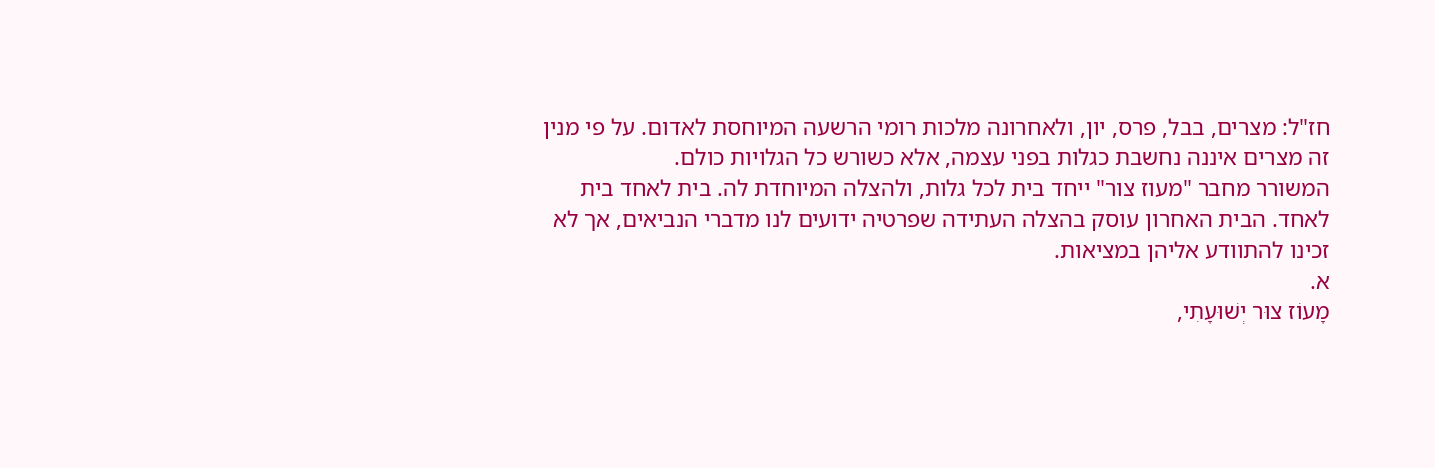חז"ל: מצרים, בבל, פרס, יון, ולאחרונה מלכות רומי הרשעה המיוחסת לאדום. על פי מנין זה מצרים איננה נחשבת כגלות בפני עצמה, אלא כשורש כל הגלויות כולם.
המשורר מחבר "מעוז צור" ייחד בית לכל גלות, ולהצלה המיוחדת לה. בית לאחד בית לאחד. הבית האחרון עוסק בהצלה העתידה שפרטיה ידועים לנו מדברי הנביאים, אך לא זכינו להתוודע אליהן במציאות.
א.
מָעוֹז צוּר יְשׁוּעָתִי,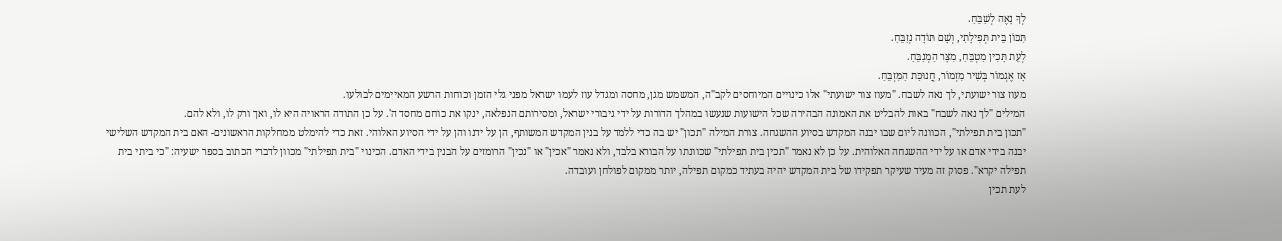לְךָ נָאֶה לְשַׁבֵּחַ.
תִּכּוֹן בֵּית תְּפִילָתִי, וְשָׁם תּוֹדָה נְזַבֵּחַ.
לְעֵת תָּכִין מַטְבֵּחַ, מִצָּר הַמְנַבֵּחַ.
אָז אֶגְמוֹר בְּשִׁיר מִזְמוֹר, חֲנוּכַּת הַמִּזְבֵּחַ.
מעוז צור ישועתי, לך נאה לשבח. "מעוז צור ישועתי" אלו כינויים המיוחסים לקב"ה, המשמש מגן, מחסה ומגדל עוז לעמו ישראל מפני גלי הזמן וכוחות הרשע המאיימים לבולעו.
המילים "לך נאה לשבח" באות להבליט את האמונה הבהירה שכל הישועות שנעשו במהלך הדורות על ידי גיבורי ישראל, ומסירותם הנפלאה, ינקו את כוחם מחסד ה'. על כן התודה הראויה היא לו, ואך ורק לו, ולא להם.
"תכון בית תפילתי", הכוונה ליום שבו יבנה המקדש בסיוע ההשגחה. צורת המילה "תכון" יש בה כדי ללמד על בנין המקדש המשותף, הן על ידנו והן על ידי הסיוע האלוהי. זאת כדי להימלט ממחלקות הראשונים- האם בית המקדש השלישי יבנה בידי אדם או על ידי ההשגחה האלוהית. על כן לא נאמר "תכין בית תפילתי" שכוונתו על הבורא בלבד, ולא נאמר "אכין" או "נכין" הרומזים על הבנין בידי האדם. הכינוי "בית תפילתי" מכוון לדברי הכתוב בספר ישעיה: "כי ביתי בית תפילה יקרא". פסוק זה מעיד שעיקר תפקידו של בית המקדש יהיה בעתיד כמקום תפילה, יותר ממקום לפולחן ועובדה.
לעת תכין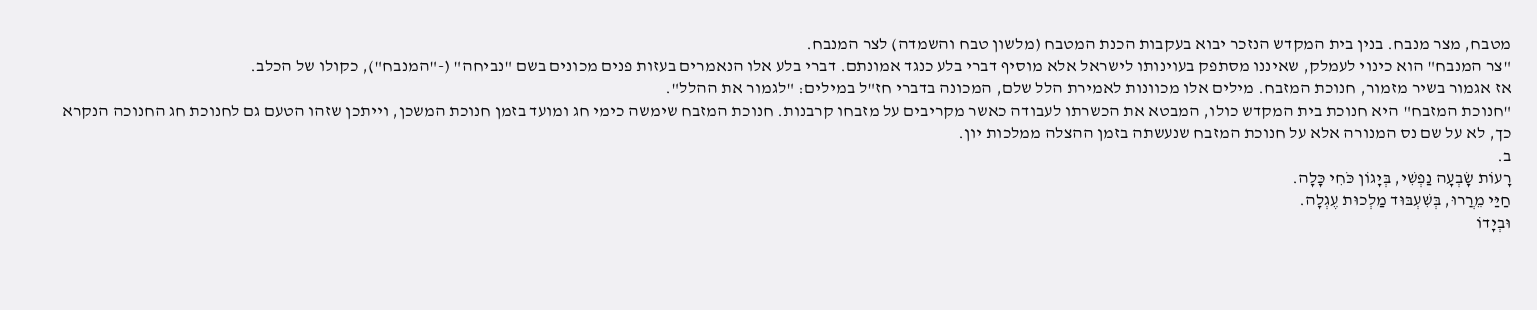מטבח, מצר מנבח. בנין בית המקדש הנזכר יבוא בעקבות הכנת המטבח (מלשון טבח והשמדה) לצר המנבח.
"צר המנבח" הוא כינוי לעמלק, שאיננו מסתפק בעוינותו לישראל אלא מוסיף דברי בלע כנגד אמונתם. דברי בלע אלו הנאמרים בעזות פנים מכונים בשם "נביחה" (-"המנבח"), כקולו של הכלב.
אז אגמור בשיר מזמור, חנוכת המזבח. מילים אלו מכוונות לאמירת הלל שלם, המכונה בדברי חז"ל במילים: "לגמור את ההלל".
"חנוכת המזבח" היא חנוכת בית המקדש כולו, המבטא את הכשרתו לעבודה כאשר מקריבים על מזבחו קרבנות. חנוכת המזבח שימשה כימי חג ומועד בזמן חנוכת המשכן, וייתכן שזהו הטעם גם לחנוכת חג החנוכה הנקרא כך, לא על שם נס המנורה אלא על חנוכת המזבח שנעשתה בזמן ההצלה ממלכות יון.
ב.
רָעוֹת שָׂבְעָה נַפְשִׁי, בְּיָגוֹן כֹּחִי כָּלָה.
חַיַּי מֵרֲרוּ, בְּשִׁעְבּוּד מַלְכוּת עֶגְלָה.
וּבְיָדוֹ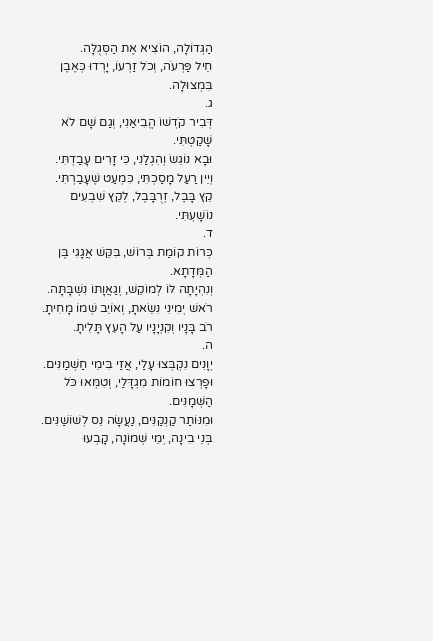הַגְּדוֹלָה, הוֹצִיא אֶת הַסְּגֻלָּה.
חֵיל פַּרְעֹה, וְכֹל זַרְעוֹ, יָרְדוּ כְּאֶבֶן בִּמְצוּלָה.
ג.
דְּבִיר קֹדְשׁוֹ הֱבִיאַנִי, וְגַם שָׁם לֹא שָׁקַטְתִּי.
וּבָא נוֹגֵשׂ וְהִגְלַנִי, כִּי זָרִים עָבַדְתִּי.
וְיֵין רַעַל מָסַכְתִּי, כִּמְעַט שֶׁעָבַרְתִּי.
קֵץ בָּבֶל, זְרֻבָּבֶל, לְקֵץ שִׁבְעִים נוֹשָׁעְתִּי.
ד.
כְּרוֹת קוֹמַת בְּרוֹשׁ, בִּקֵּשׁ אֲגָגִי בֶּן הַמְּדָתָא.
וְנִהְיָתָה לּוֹ לְמוֹקֵשׁ, וְגַאֲוָתוֹ נִשְׁבָּתָּה.
רֹאשׁ יְמִינִי נִשֵׂאתָ, וְאוֹיֵב שְׁמוֹ מָחִיתָ.
רֹב בָּנָיו וְקִנְיָנָיו עַל הָעֵץ תָּלִיתָ.
ה.
יְוָנִים נִקְבְּצוּ עָלַי, אֲזַי בִּימֵי חַשְׁמַנִּים.
וּפָרְצוּ חוֹמוֹת מִגְדָּלַי, וְטִמְּאוּ כֹּל הַשְּׁמָנִּים.
וּמִנּוֹתַר קַנְקַנִּים, נַעֲשָׂה נֵס לְשׁוֹשַׁנִּים.
בְּנֵי בִינָה, יְמֵי שְׁמוֹנָה, קָבְעוּ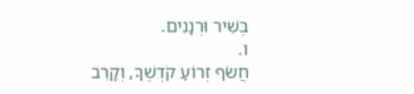בְּשִׁיר וּרְנָנִים.
ו.
חֲשֹׂף זְרוֹעַ קֹדְשֶׁךָ, וְקָרֵב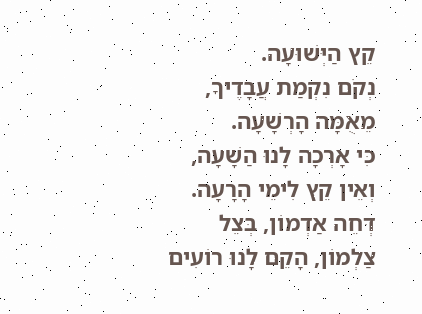קֵץ הַיְּשׁוּעָה.
נְקֹם נִקְמַת עֲבָדֶיךָ, מֵאֻמָּה הָרְשָׁעָה.
כִּי אָרְכָה לָנוּ הַשָׁעָה, וְאֵין קֵץ לִימֵי הָרָעָה.
דְּחֵה אַדְמוֹן, בְּצֵל צַלְמוֹן, הָקֵם לָנוּ רוֹעִים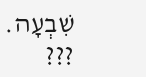שִׁבְעָה.
???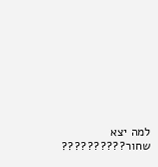למה יצא שחור??????????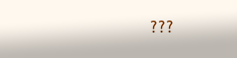???